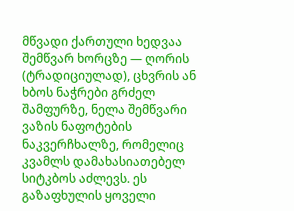მწვადი ქართული ხედვაა შემწვარ ხორცზე — ღორის (ტრადიციულად), ცხვრის ან ხბოს ნაჭრები გრძელ შამფურზე, ნელა შემწვარი ვაზის ნაფოტების ნაკვერჩხალზე, რომელიც კვამლს დამახასიათებელ სიტკბოს აძლევს. ეს გაზაფხულის ყოველი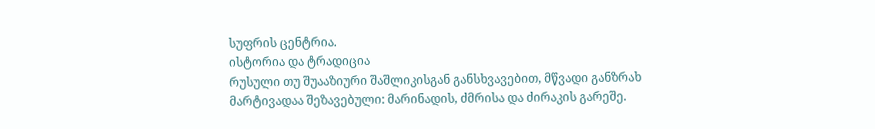სუფრის ცენტრია.
ისტორია და ტრადიცია
რუსული თუ შუააზიური შაშლიკისგან განსხვავებით, მწვადი განზრახ მარტივადაა შეზავებული: მარინადის, ძმრისა და ძირაკის გარეშე.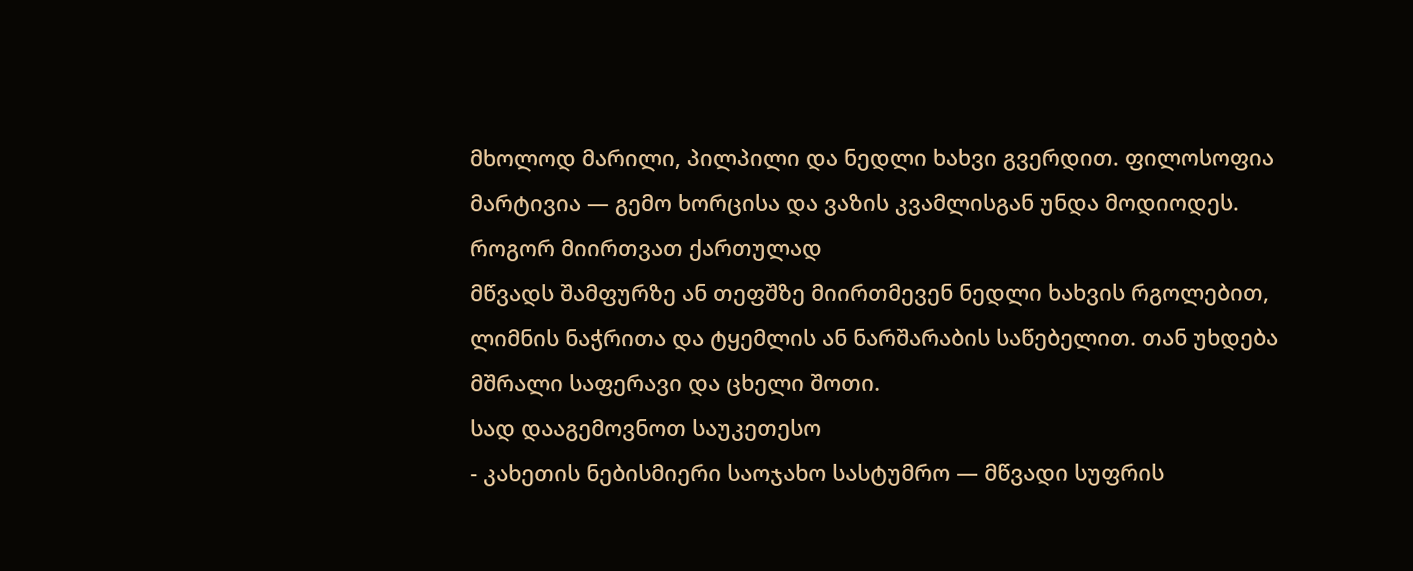მხოლოდ მარილი, პილპილი და ნედლი ხახვი გვერდით. ფილოსოფია მარტივია — გემო ხორცისა და ვაზის კვამლისგან უნდა მოდიოდეს.
როგორ მიირთვათ ქართულად
მწვადს შამფურზე ან თეფშზე მიირთმევენ ნედლი ხახვის რგოლებით, ლიმნის ნაჭრითა და ტყემლის ან ნარშარაბის საწებელით. თან უხდება მშრალი საფერავი და ცხელი შოთი.
სად დააგემოვნოთ საუკეთესო
- კახეთის ნებისმიერი საოჯახო სასტუმრო — მწვადი სუფრის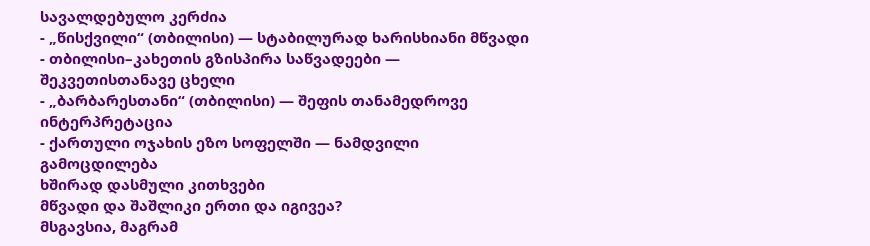სავალდებულო კერძია
- „წისქვილი“ (თბილისი) — სტაბილურად ხარისხიანი მწვადი
- თბილისი–კახეთის გზისპირა საწვადეები — შეკვეთისთანავე ცხელი
- „ბარბარესთანი“ (თბილისი) — შეფის თანამედროვე ინტერპრეტაცია
- ქართული ოჯახის ეზო სოფელში — ნამდვილი გამოცდილება
ხშირად დასმული კითხვები
მწვადი და შაშლიკი ერთი და იგივეა?
მსგავსია, მაგრამ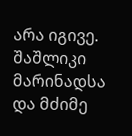არა იგივე. შაშლიკი მარინადსა და მძიმე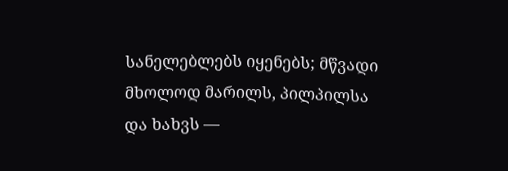სანელებლებს იყენებს; მწვადი მხოლოდ მარილს, პილპილსა და ხახვს —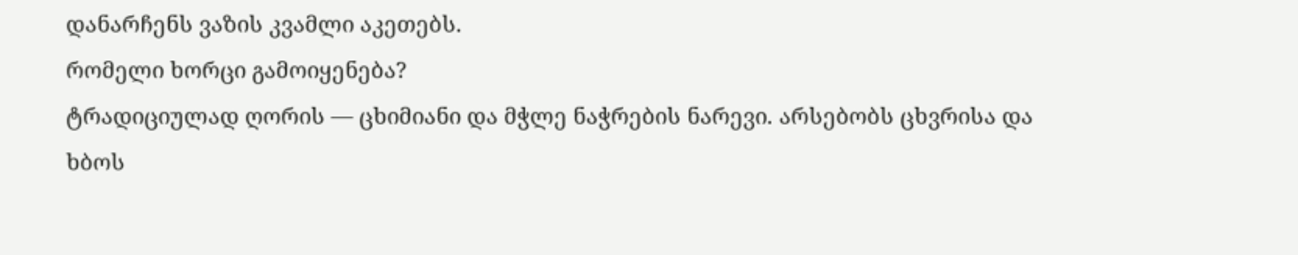დანარჩენს ვაზის კვამლი აკეთებს.
რომელი ხორცი გამოიყენება?
ტრადიციულად ღორის — ცხიმიანი და მჭლე ნაჭრების ნარევი. არსებობს ცხვრისა და ხბოს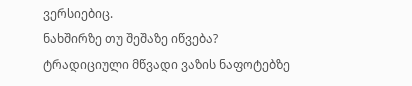ვერსიებიც.
ნახშირზე თუ შეშაზე იწვება?
ტრადიციული მწვადი ვაზის ნაფოტებზე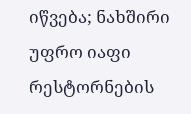იწვება; ნახშირი უფრო იაფი რესტორნების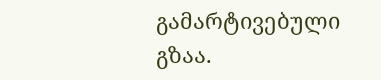გამარტივებული გზაა.